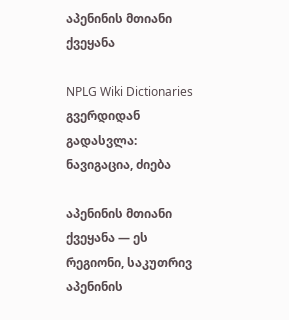აპენინის მთიანი ქვეყანა

NPLG Wiki Dictionaries გვერდიდან
გადასვლა: ნავიგაცია, ძიება

აპენინის მთიანი ქვეყანა — ეს რეგიონი, საკუთრივ აპენინის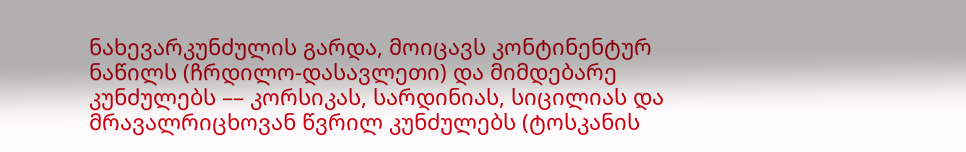ნახევარკუნძულის გარდა, მოიცავს კონტინენტურ ნაწილს (ჩრდილო-დასავლეთი) და მიმდებარე კუნძულებს –– კორსიკას, სარდინიას, სიცილიას და მრავალრიცხოვან წვრილ კუნძულებს (ტოსკანის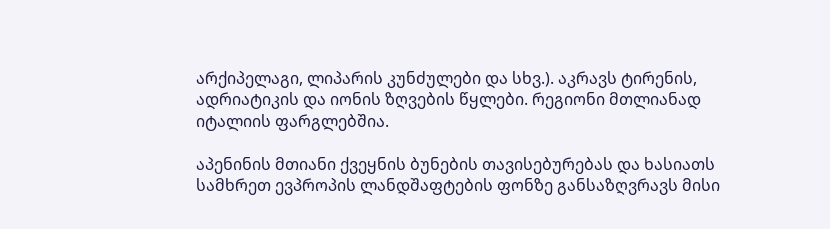არქიპელაგი, ლიპარის კუნძულები და სხვ.). აკრავს ტირენის, ადრიატიკის და იონის ზღვების წყლები. რეგიონი მთლიანად იტალიის ფარგლებშია.

აპენინის მთიანი ქვეყნის ბუნების თავისებურებას და ხასიათს სამხრეთ ევპროპის ლანდშაფტების ფონზე განსაზღვრავს მისი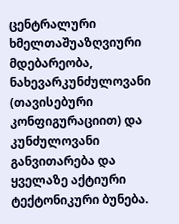ცენტრალური ხმელთაშუაზღვიური მდებარეობა, ნახევარკუნძულოვანი (თავისებური კონფიგურაციით) და კუნძულოვანი განვითარება და ყველაზე აქტიური ტექტონიკური ბუნება.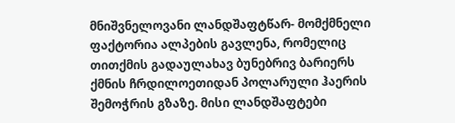მნიშვნელოვანი ლანდშაფტწარ- მომქმნელი ფაქტორია ალპების გავლენა, რომელიც თითქმის გადაულახავ ბუნებრივ ბარიერს ქმნის ჩრდილოეთიდან პოლარული ჰაერის შემოჭრის გზაზე. მისი ლანდშაფტები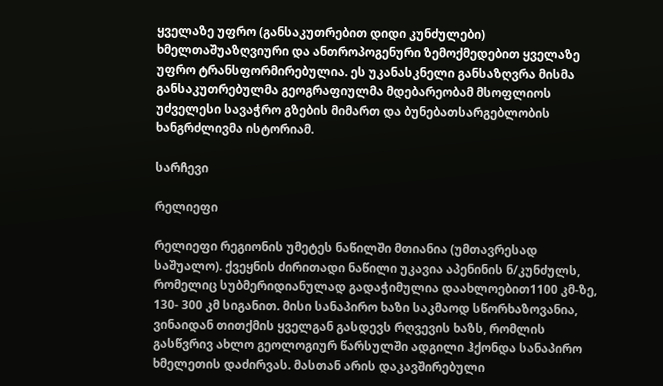ყველაზე უფრო (განსაკუთრებით დიდი კუნძულები) ხმელთაშუაზღვიური და ანთროპოგენური ზემოქმედებით ყველაზე უფრო ტრანსფორმირებულია. ეს უკანასკნელი განსაზღვრა მისმა განსაკუთრებულმა გეოგრაფიულმა მდებარეობამ მსოფლიოს უძველესი სავაჭრო გზების მიმართ და ბუნებათსარგებლობის ხანგრძლივმა ისტორიამ.

სარჩევი

რელიეფი

რელიეფი რეგიონის უმეტეს ნაწილში მთიანია (უმთავრესად საშუალო). ქვეყნის ძირითადი ნაწილი უკავია აპენინის ნ/კუნძულს, რომელიც სუბმერიდიანულად გადაჭიმულია დაახლოებით1100 კმ-ზე, 130- 300 კმ სიგანით. მისი სანაპირო ხაზი საკმაოდ სწორხაზოვანია, ვინაიდან თითქმის ყველგან გასდევს რღვევის ხაზს, რომლის გასწვრივ ახლო გეოლოგიურ წარსულში ადგილი ჰქონდა სანაპირო ხმელეთის დაძირვას. მასთან არის დაკავშირებული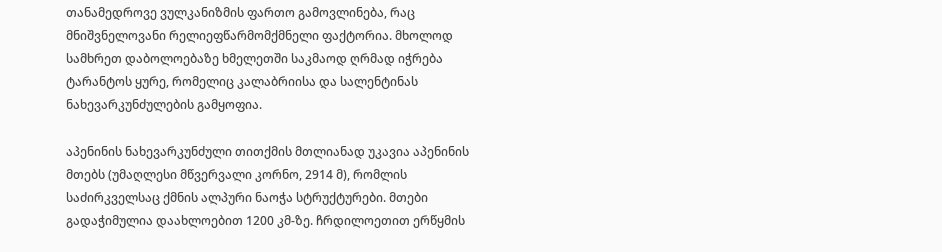თანამედროვე ვულკანიზმის ფართო გამოვლინება, რაც მნიშვნელოვანი რელიეფწარმომქმნელი ფაქტორია. მხოლოდ სამხრეთ დაბოლოებაზე ხმელეთში საკმაოდ ღრმად იჭრება ტარანტოს ყურე, რომელიც კალაბრიისა და სალენტინას ნახევარკუნძულების გამყოფია.

აპენინის ნახევარკუნძული თითქმის მთლიანად უკავია აპენინის მთებს (უმაღლესი მწვერვალი კორნო, 2914 მ), რომლის საძირკველსაც ქმნის ალპური ნაოჭა სტრუქტურები. მთები გადაჭიმულია დაახლოებით 1200 კმ-ზე. ჩრდილოეთით ერწყმის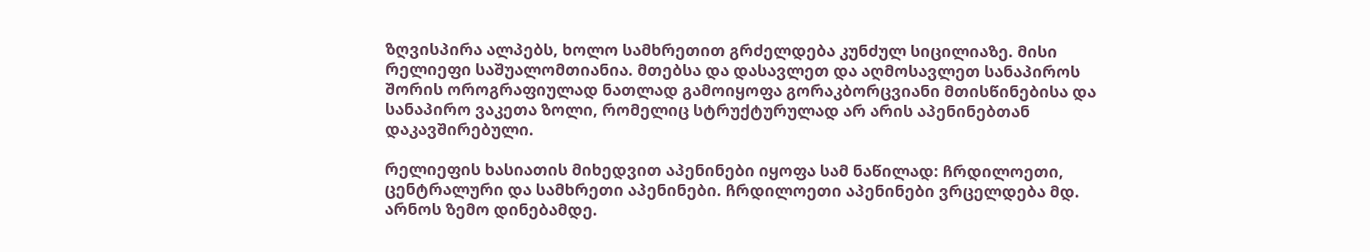ზღვისპირა ალპებს, ხოლო სამხრეთით გრძელდება კუნძულ სიცილიაზე. მისი რელიეფი საშუალომთიანია. მთებსა და დასავლეთ და აღმოსავლეთ სანაპიროს შორის ოროგრაფიულად ნათლად გამოიყოფა გორაკბორცვიანი მთისწინებისა და სანაპირო ვაკეთა ზოლი, რომელიც სტრუქტურულად არ არის აპენინებთან დაკავშირებული.

რელიეფის ხასიათის მიხედვით აპენინები იყოფა სამ ნაწილად: ჩრდილოეთი, ცენტრალური და სამხრეთი აპენინები. ჩრდილოეთი აპენინები ვრცელდება მდ. არნოს ზემო დინებამდე.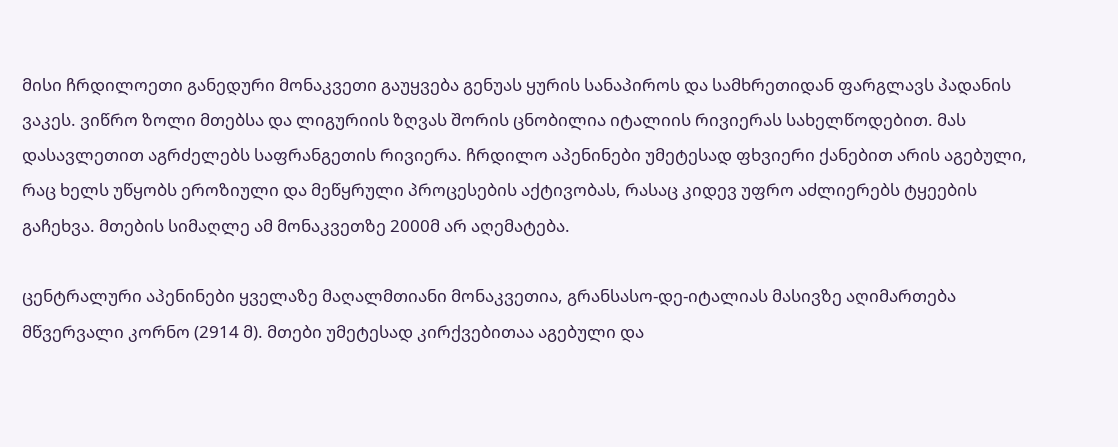მისი ჩრდილოეთი განედური მონაკვეთი გაუყვება გენუას ყურის სანაპიროს და სამხრეთიდან ფარგლავს პადანის ვაკეს. ვიწრო ზოლი მთებსა და ლიგურიის ზღვას შორის ცნობილია იტალიის რივიერას სახელწოდებით. მას დასავლეთით აგრძელებს საფრანგეთის რივიერა. ჩრდილო აპენინები უმეტესად ფხვიერი ქანებით არის აგებული, რაც ხელს უწყობს ეროზიული და მეწყრული პროცესების აქტივობას, რასაც კიდევ უფრო აძლიერებს ტყეების გაჩეხვა. მთების სიმაღლე ამ მონაკვეთზე 2000მ არ აღემატება.

ცენტრალური აპენინები ყველაზე მაღალმთიანი მონაკვეთია, გრანსასო-დე-იტალიას მასივზე აღიმართება მწვერვალი კორნო (2914 მ). მთები უმეტესად კირქვებითაა აგებული და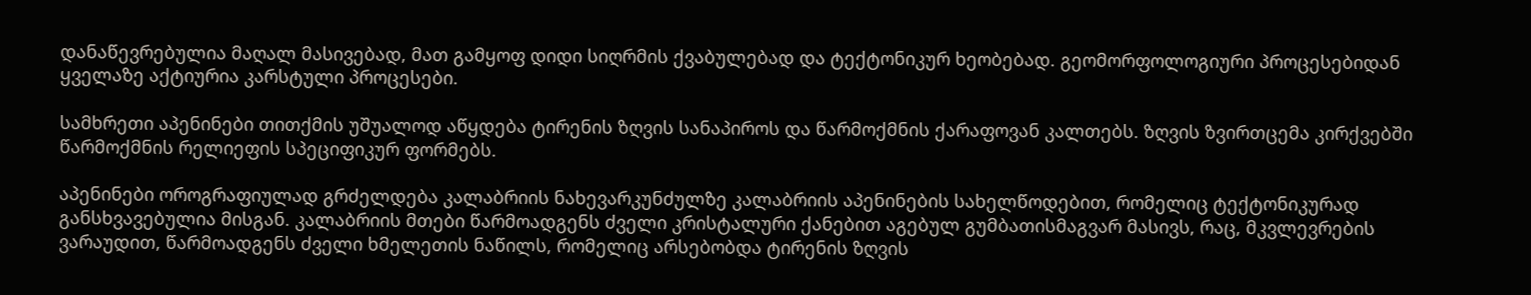დანაწევრებულია მაღალ მასივებად, მათ გამყოფ დიდი სიღრმის ქვაბულებად და ტექტონიკურ ხეობებად. გეომორფოლოგიური პროცესებიდან ყველაზე აქტიურია კარსტული პროცესები.

სამხრეთი აპენინები თითქმის უშუალოდ აწყდება ტირენის ზღვის სანაპიროს და წარმოქმნის ქარაფოვან კალთებს. ზღვის ზვირთცემა კირქვებში წარმოქმნის რელიეფის სპეციფიკურ ფორმებს.

აპენინები ოროგრაფიულად გრძელდება კალაბრიის ნახევარკუნძულზე კალაბრიის აპენინების სახელწოდებით, რომელიც ტექტონიკურად განსხვავებულია მისგან. კალაბრიის მთები წარმოადგენს ძველი კრისტალური ქანებით აგებულ გუმბათისმაგვარ მასივს, რაც, მკვლევრების ვარაუდით, წარმოადგენს ძველი ხმელეთის ნაწილს, რომელიც არსებობდა ტირენის ზღვის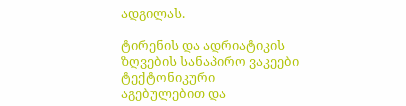ადგილას.

ტირენის და ადრიატიკის ზღვების სანაპირო ვაკეები ტექტონიკური აგებულებით და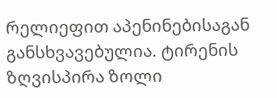რელიეფით აპენინებისაგან განსხვავებულია. ტირენის ზღვისპირა ზოლი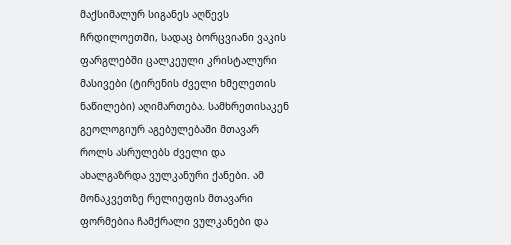მაქსიმალურ სიგანეს აღწევს ჩრდილოეთში, სადაც ბორცვიანი ვაკის ფარგლებში ცალკეული კრისტალური მასივები (ტირენის ძველი ხმელეთის ნაწილები) აღიმართება. სამხრეთისაკენ გეოლოგიურ აგებულებაში მთავარ როლს ასრულებს ძველი და ახალგაზრდა ვულკანური ქანები. ამ მონაკვეთზე რელიეფის მთავარი ფორმებია ჩამქრალი ვულკანები და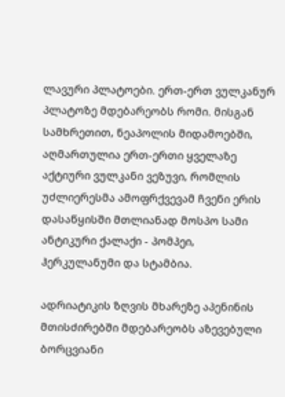ლავური პლატოები. ერთ-ერთ ვულკანურ პლატოზე მდებარეობს რომი. მისგან სამხრეთით, ნეაპოლის მიდამოებში, აღმართულია ერთ-ერთი ყველაზე აქტიური ვულკანი ვეზუვი, რომლის უძლიერესმა ამოფრქვევამ ჩვენი ერის დასაწყისში მთლიანად მოსპო სამი ანტიკური ქალაქი - პომპეი, ჰერკულანუმი და სტამბია.

ადრიატიკის ზღვის მხარეზე აპენინის მთისძირებში მდებარეობს აზევებული ბორცვიანი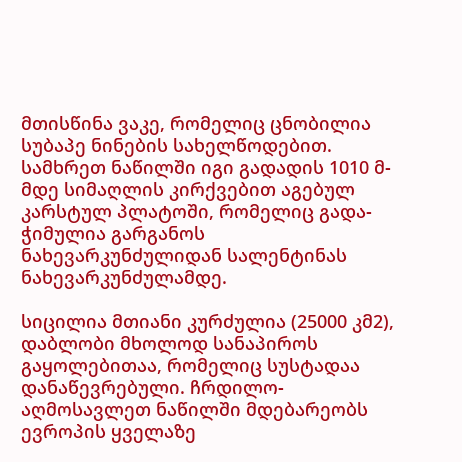მთისწინა ვაკე, რომელიც ცნობილია სუბაპე ნინების სახელწოდებით. სამხრეთ ნაწილში იგი გადადის 1010 მ-მდე სიმაღლის კირქვებით აგებულ კარსტულ პლატოში, რომელიც გადა- ჭიმულია გარგანოს ნახევარკუნძულიდან სალენტინას ნახევარკუნძულამდე.

სიცილია მთიანი კურძულია (25000 კმ2), დაბლობი მხოლოდ სანაპიროს გაყოლებითაა, რომელიც სუსტადაა დანაწევრებული. ჩრდილო- აღმოსავლეთ ნაწილში მდებარეობს ევროპის ყველაზე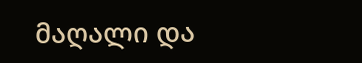მაღალი და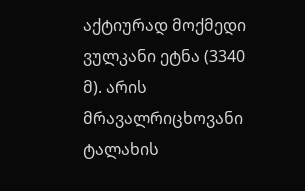აქტიურად მოქმედი ვულკანი ეტნა (3340 მ). არის მრავალრიცხოვანი ტალახის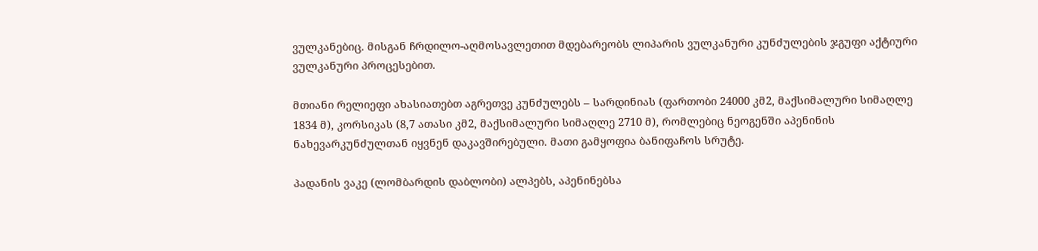ვულკანებიც. მისგან ჩრდილო-აღმოსავლეთით მდებარეობს ლიპარის ვულკანური კუნძულების ჯგუფი აქტიური ვულკანური პროცესებით.

მთიანი რელიეფი ახასიათებთ აგრეთვე კუნძულებს – სარდინიას (ფართობი 24000 კმ2, მაქსიმალური სიმაღლე 1834 მ), კორსიკას (8,7 ათასი კმ2, მაქსიმალური სიმაღლე 2710 მ), რომლებიც ნეოგენში აპენინის ნახევარკუნძულთან იყვნენ დაკავშირებული. მათი გამყოფია ბანიფაჩოს სრუტე.

პადანის ვაკე (ლომბარდის დაბლობი) ალპებს, აპენინებსა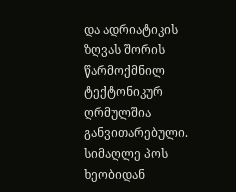და ადრიატიკის ზღვას შორის წარმოქმნილ ტექტონიკურ ღრმულშია განვითარებული. სიმაღლე პოს ხეობიდან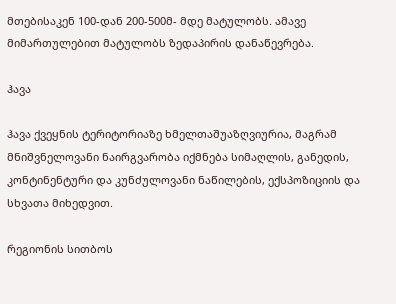მთებისაკენ 100-დან 200-500მ- მდე მატულობს. ამავე მიმართულებით მატულობს ზედაპირის დანაწევრება.

ჰავა

ჰავა ქვეყნის ტერიტორიაზე ხმელთაშუაზღვიურია, მაგრამ მნიშვნელოვანი ნაირგვარობა იქმნება სიმაღლის, განედის, კონტინენტური და კუნძულოვანი ნაწილების, ექსპოზიციის და სხვათა მიხედვით.

რეგიონის სითბოს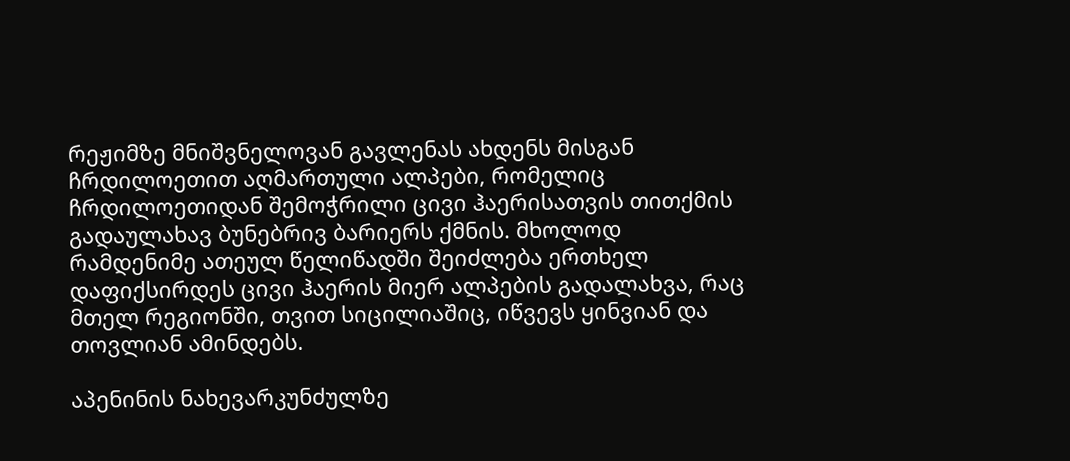რეჟიმზე მნიშვნელოვან გავლენას ახდენს მისგან ჩრდილოეთით აღმართული ალპები, რომელიც ჩრდილოეთიდან შემოჭრილი ცივი ჰაერისათვის თითქმის გადაულახავ ბუნებრივ ბარიერს ქმნის. მხოლოდ რამდენიმე ათეულ წელიწადში შეიძლება ერთხელ დაფიქსირდეს ცივი ჰაერის მიერ ალპების გადალახვა, რაც მთელ რეგიონში, თვით სიცილიაშიც, იწვევს ყინვიან და თოვლიან ამინდებს.

აპენინის ნახევარკუნძულზე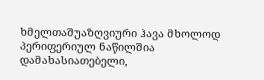ხმელთაშუაზღვიური ჰავა მხოლოდ პერიფერიულ ნაწილშია დამახასიათებელი,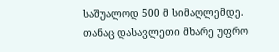საშუალოდ 500 მ სიმაღლემდე. თანაც დასავლეთი მხარე უფრო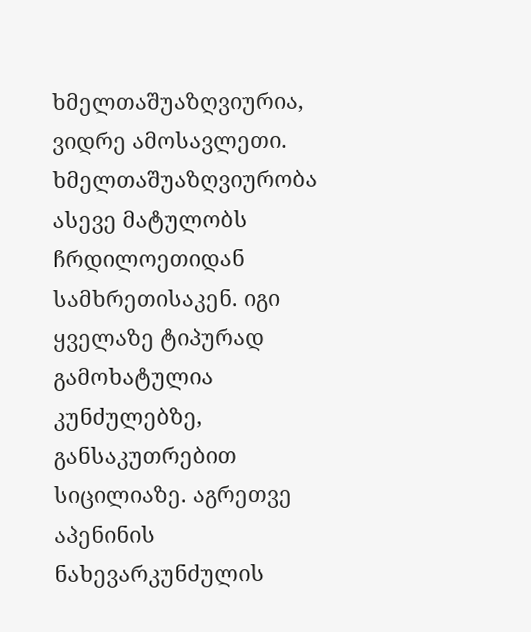ხმელთაშუაზღვიურია, ვიდრე ამოსავლეთი. ხმელთაშუაზღვიურობა ასევე მატულობს ჩრდილოეთიდან სამხრეთისაკენ. იგი ყველაზე ტიპურად გამოხატულია კუნძულებზე, განსაკუთრებით სიცილიაზე. აგრეთვე აპენინის ნახევარკუნძულის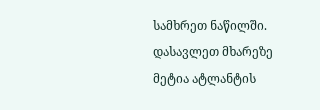სამხრეთ ნაწილში. დასავლეთ მხარეზე მეტია ატლანტის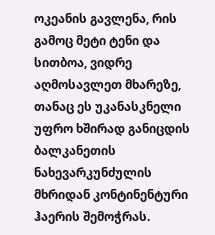ოკეანის გავლენა, რის გამოც მეტი ტენი და სითბოა, ვიდრე აღმოსავლეთ მხარეზე, თანაც ეს უკანასკნელი უფრო ხშირად განიცდის ბალკანეთის ნახევარკუნძულის მხრიდან კონტინენტური ჰაერის შემოჭრას.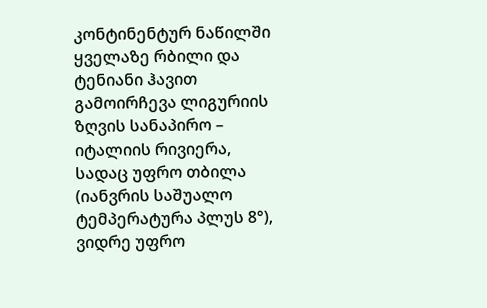კონტინენტურ ნაწილში ყველაზე რბილი და ტენიანი ჰავით გამოირჩევა ლიგურიის ზღვის სანაპირო – იტალიის რივიერა, სადაც უფრო თბილა (იანვრის საშუალო ტემპერატურა პლუს 8°), ვიდრე უფრო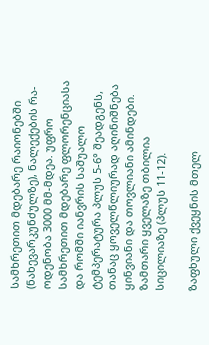სამხრეთით მდებარე რაიონებში (ნახევარკუნძულზე), ნალექების რა- ოდენობა 3000 მმ-მდეა. უფრო სამხრეთით მდებარე ფლორენციასა და რომში იანვრის საშუალო ტემპერატურა პლუს 5-6° შეადგენს, თანაც ყოველწლიურად აღინიშნება ყინვიანი და თოვლიანი ამინდები. ზამთარი ყველაზე თბილია სიცილიაზე (პლუს 11-12).

ზაფხული ქვეყნის მთელ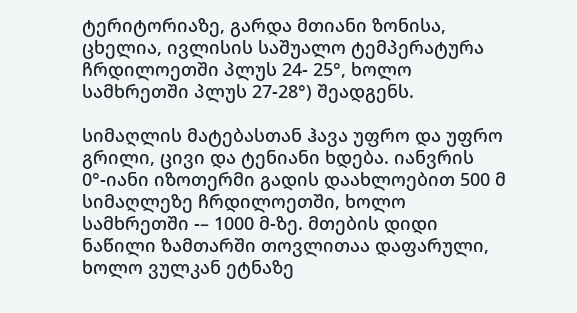ტერიტორიაზე, გარდა მთიანი ზონისა, ცხელია, ივლისის საშუალო ტემპერატურა ჩრდილოეთში პლუს 24- 25°, ხოლო სამხრეთში პლუს 27-28°) შეადგენს.

სიმაღლის მატებასთან ჰავა უფრო და უფრო გრილი, ცივი და ტენიანი ხდება. იანვრის 0°-იანი იზოთერმი გადის დაახლოებით 500 მ სიმაღლეზე ჩრდილოეთში, ხოლო სამხრეთში -– 1000 მ-ზე. მთების დიდი ნაწილი ზამთარში თოვლითაა დაფარული, ხოლო ვულკან ეტნაზე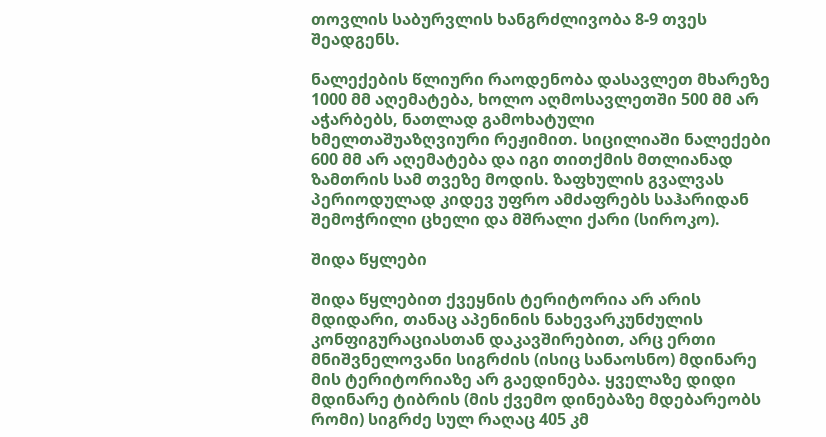თოვლის საბურვლის ხანგრძლივობა 8-9 თვეს შეადგენს.

ნალექების წლიური რაოდენობა დასავლეთ მხარეზე 1000 მმ აღემატება, ხოლო აღმოსავლეთში 500 მმ არ აჭარბებს, ნათლად გამოხატული ხმელთაშუაზღვიური რეჟიმით. სიცილიაში ნალექები 600 მმ არ აღემატება და იგი თითქმის მთლიანად ზამთრის სამ თვეზე მოდის. ზაფხულის გვალვას პერიოდულად კიდევ უფრო ამძაფრებს საჰარიდან შემოჭრილი ცხელი და მშრალი ქარი (სიროკო).

შიდა წყლები

შიდა წყლებით ქვეყნის ტერიტორია არ არის მდიდარი, თანაც აპენინის ნახევარკუნძულის კონფიგურაციასთან დაკავშირებით, არც ერთი მნიშვნელოვანი სიგრძის (ისიც სანაოსნო) მდინარე მის ტერიტორიაზე არ გაედინება. ყველაზე დიდი მდინარე ტიბრის (მის ქვემო დინებაზე მდებარეობს რომი) სიგრძე სულ რაღაც 405 კმ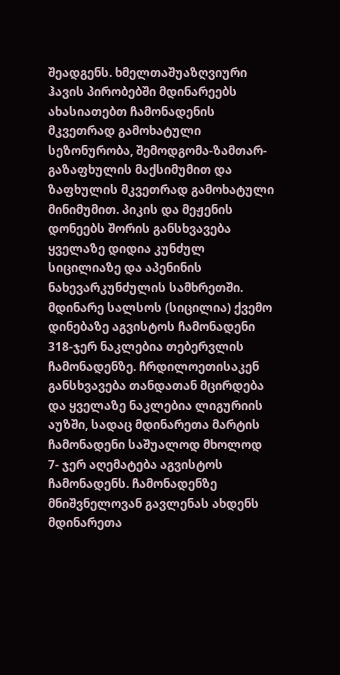შეადგენს. ხმელთაშუაზღვიური ჰავის პირობებში მდინარეებს ახასიათებთ ჩამონადენის მკვეთრად გამოხატული სეზონურობა, შემოდგომა-ზამთარ-გაზაფხულის მაქსიმუმით და ზაფხულის მკვეთრად გამოხატული მინიმუმით. პიკის და მეჟენის დონეებს შორის განსხვავება ყველაზე დიდია კუნძულ სიცილიაზე და აპენინის ნახევარკუნძულის სამხრეთში. მდინარე სალსოს (სიცილია) ქვემო დინებაზე აგვისტოს ჩამონადენი 318-ჯერ ნაკლებია თებერვლის ჩამონადენზე. ჩრდილოეთისაკენ განსხვავება თანდათან მცირდება და ყველაზე ნაკლებია ლიგურიის აუზში, სადაც მდინარეთა მარტის ჩამონადენი საშუალოდ მხოლოდ 7- ჯერ აღემატება აგვისტოს ჩამონადენს. ჩამონადენზე მნიშვნელოვან გავლენას ახდენს მდინარეთა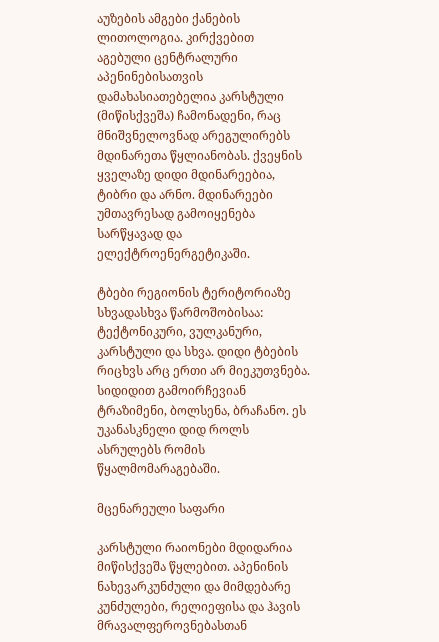აუზების ამგები ქანების ლითოლოგია. კირქვებით აგებული ცენტრალური აპენინებისათვის დამახასიათებელია კარსტული (მიწისქვეშა) ჩამონადენი, რაც მნიშვნელოვნად არეგულირებს მდინარეთა წყლიანობას. ქვეყნის ყველაზე დიდი მდინარეებია, ტიბრი და არნო. მდინარეები უმთავრესად გამოიყენება სარწყავად და ელექტროენერგეტიკაში.

ტბები რეგიონის ტერიტორიაზე სხვადასხვა წარმოშობისაა: ტექტონიკური, ვულკანური, კარსტული და სხვა. დიდი ტბების რიცხვს არც ერთი არ მიეკუთვნება. სიდიდით გამოირჩევიან ტრაზიმენი, ბოლსენა, ბრაჩანო. ეს უკანასკნელი დიდ როლს ასრულებს რომის წყალმომარაგებაში.

მცენარეული საფარი

კარსტული რაიონები მდიდარია მიწისქვეშა წყლებით. აპენინის ნახევარკუნძული და მიმდებარე კუნძულები, რელიეფისა და ჰავის მრავალფეროვნებასთან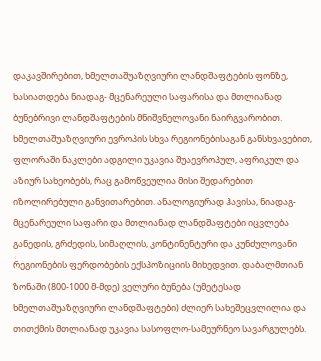დაკავშირებით, ხმელთაშუაზღვიური ლანდშაფტების ფონზე, ხასიათდება ნიადაგ- მცენარეული საფარისა და მთლიანად ბუნებრივი ლანდშაფტების მნიშვნელოვანი ნაირგვარობით. ხმელთაშუაზღვიური ევროპის სხვა რეგიონებისაგან განსხვავებით, ფლორაში ნაკლები ადგილი უკავია შუაევროპულ, აფრიკულ და აზიურ სახეობებს, რაც გამოწვეულია მისი შედარებით იზოლირებული განვითარებით. ანალოგიურად ჰავისა, ნიადაგ-მცენარეული საფარი და მთლიანად ლანდშაფტები იცვლება განედის, გრძედის, სიმაღლის, კონტინენტური და კუნძულოვანი რეგიონების ფერდობების ექსპოზიციის მიხედვით. დაბალმთიან ზონაში (800-1000 მ-მდე) ველური ბუნება (უმეტესად ხმელთაშუაზღვიური ლანდშაფტები) ძლიერ სახეშეცვლილია და თითქმის მთლიანად უკავია სასოფლო-სამეურნეო სავარგულებს.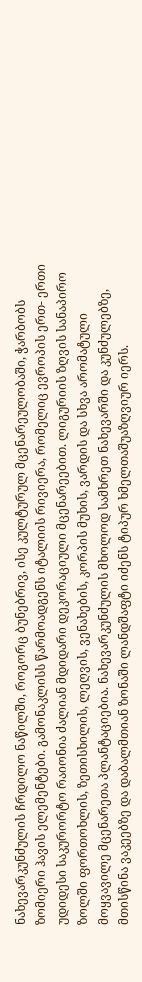ნახევარკუნძულის ჩრდილო ნაწილში, როგორც ბუნებრივ, ისე კულტურულ მცენარეულობაში, ჭარბობს ზომიერი ჰავის ელემენტები. გამონაკლისს წარმოადგენს იტალიის რივიერა, რომელიც ევროპის ერთ- ერთი უდიდესი საკურორტო რაიონია ძალიან მდიდარი დეკორაციული მცენარეებით. ლიგურიის ზღვის სანაპირო ზოლში ფორთოხლის, ზეთისხილის, ლეღვის, ვენახების, კორპის მუხის, ვარდის და სხვა არომატული მოყვავილე მცენარეთა პლანტაციებია. ნახევარკუნძულის მხოლოდ სამხრეთ ნახევარში და კუნძულებზე, მთისწინა ვაკეებზე და დაბალმთიან ზონაში ლანდშაფტი იძენს ტიპურ ხმელთაშუაზღვიურ იერს.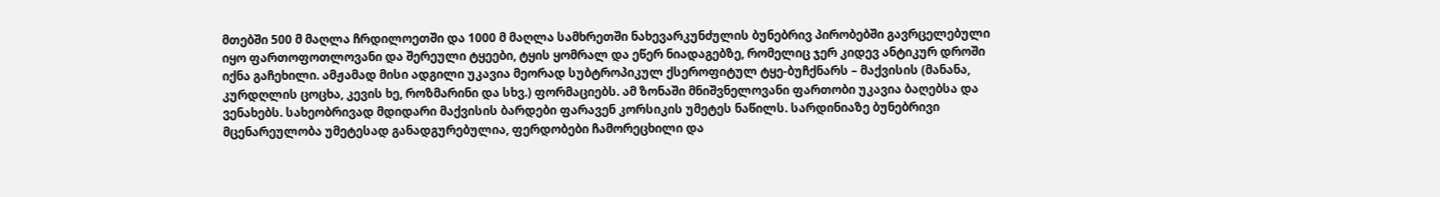მთებში 500 მ მაღლა ჩრდილოეთში და 1000 მ მაღლა სამხრეთში ნახევარკუნძულის ბუნებრივ პირობებში გავრცელებული იყო ფართოფოთლოვანი და შერეული ტყეები, ტყის ყომრალ და ეწერ ნიადაგებზე, რომელიც ჯერ კიდევ ანტიკურ დროში იქნა გაჩეხილი. ამჟამად მისი ადგილი უკავია მეორად სუბტროპიკულ ქსეროფიტულ ტყე-ბუჩქნარს – მაქვისის (მანანა, კურდღლის ცოცხა, კევის ხე, როზმარინი და სხვ.) ფორმაციებს. ამ ზონაში მნიშვნელოვანი ფართობი უკავია ბაღებსა და ვენახებს. სახეობრივად მდიდარი მაქვისის ბარდები ფარავენ კორსიკის უმეტეს ნაწილს. სარდინიაზე ბუნებრივი მცენარეულობა უმეტესად განადგურებულია, ფერდობები ჩამორეცხილი და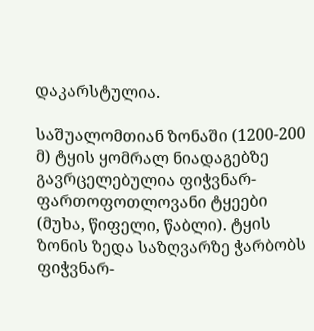დაკარსტულია.

საშუალომთიან ზონაში (1200-200 მ) ტყის ყომრალ ნიადაგებზე გავრცელებულია ფიჭვნარ-ფართოფოთლოვანი ტყეები (მუხა, წიფელი, წაბლი). ტყის ზონის ზედა საზღვარზე ჭარბობს ფიჭვნარ-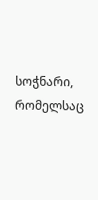სოჭნარი, რომელსაც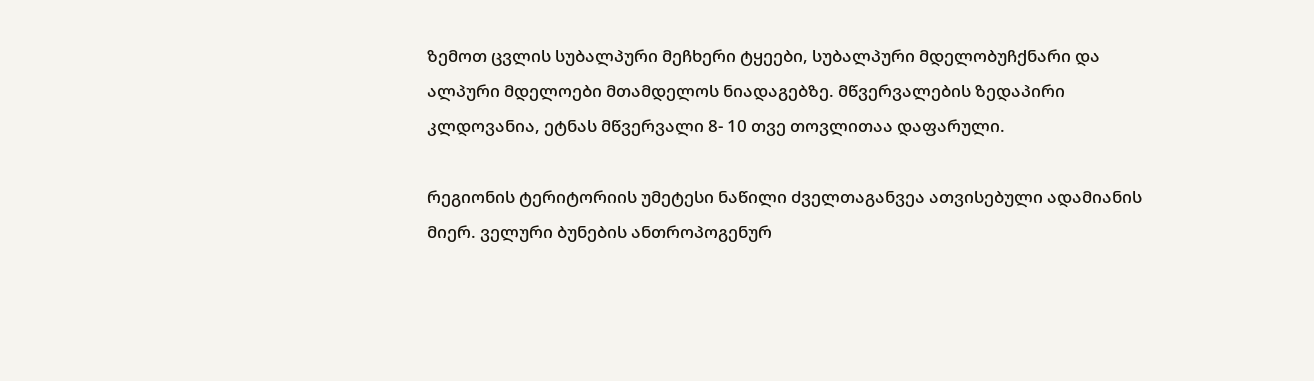ზემოთ ცვლის სუბალპური მეჩხერი ტყეები, სუბალპური მდელობუჩქნარი და ალპური მდელოები მთამდელოს ნიადაგებზე. მწვერვალების ზედაპირი კლდოვანია, ეტნას მწვერვალი 8- 10 თვე თოვლითაა დაფარული.

რეგიონის ტერიტორიის უმეტესი ნაწილი ძველთაგანვეა ათვისებული ადამიანის მიერ. ველური ბუნების ანთროპოგენურ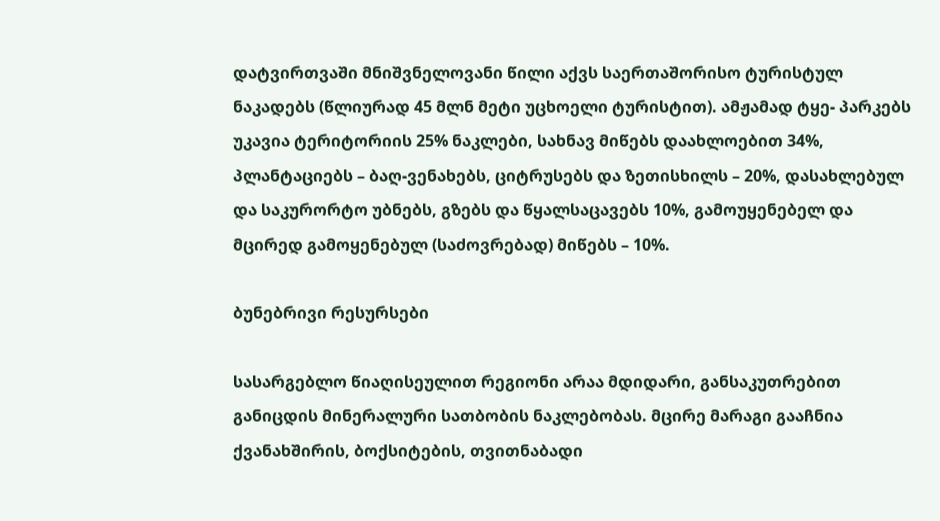დატვირთვაში მნიშვნელოვანი წილი აქვს საერთაშორისო ტურისტულ ნაკადებს (წლიურად 45 მლნ მეტი უცხოელი ტურისტით). ამჟამად ტყე- პარკებს უკავია ტერიტორიის 25% ნაკლები, სახნავ მიწებს დაახლოებით 34%, პლანტაციებს – ბაღ-ვენახებს, ციტრუსებს და ზეთისხილს – 20%, დასახლებულ და საკურორტო უბნებს, გზებს და წყალსაცავებს 10%, გამოუყენებელ და მცირედ გამოყენებულ (საძოვრებად) მიწებს – 10%.

ბუნებრივი რესურსები

სასარგებლო წიაღისეულით რეგიონი არაა მდიდარი, განსაკუთრებით განიცდის მინერალური სათბობის ნაკლებობას. მცირე მარაგი გააჩნია ქვანახშირის, ბოქსიტების, თვითნაბადი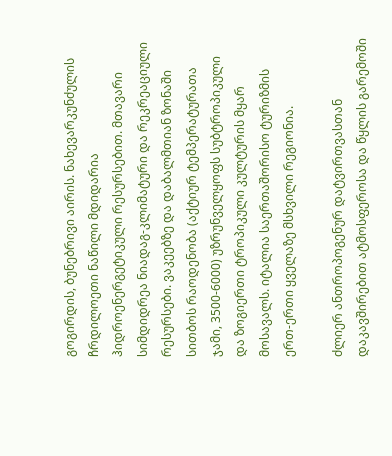გოგირდის, ბუნებრივი აირის. ნახევარკუნძულის ჩრდილოეთი ნაწილი მდიდარია ჰიდროენერგეტიკული რესურსებით. მთავარი სიმდიდრეა ნიადაგ-კლიმატური და რეკრეაციული რესურსები. ვაკეებზე და დაბალმთიან ზონაში სითბოს რაოდენობა (აქტიურ ტემპერატურათა ჯამი, 3500-6000) უზრუნველყოფს სუბტროპიკული და ზოგიერთი ტროპიკული კულტურის მყარ მოსავალს. იტალია საერთაშორისო ტურიზმის ერთ-ერთი ყველაზე მსხვილი რეგიონია.

ძლიერ ანთროპოგენურ დატვირთვასთან დაკავშირებით ატმოსფეროსა და წყლის გარემოში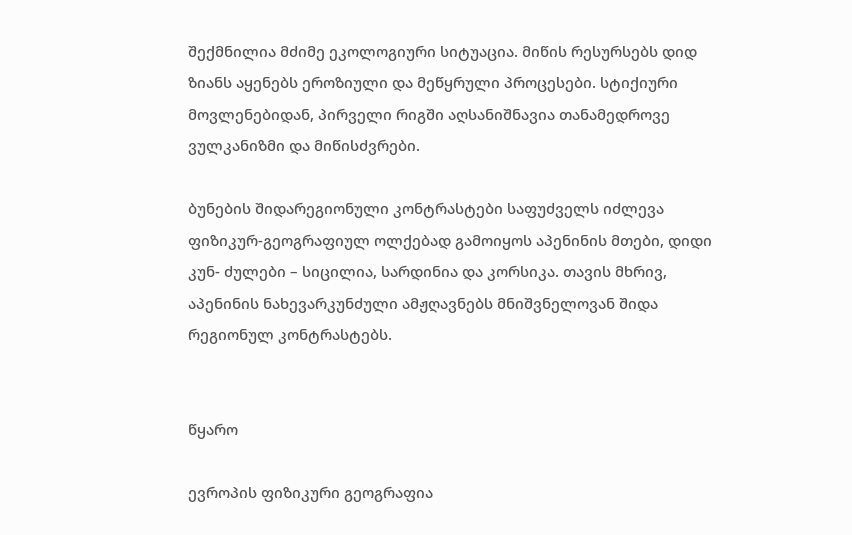შექმნილია მძიმე ეკოლოგიური სიტუაცია. მიწის რესურსებს დიდ ზიანს აყენებს ეროზიული და მეწყრული პროცესები. სტიქიური მოვლენებიდან, პირველი რიგში აღსანიშნავია თანამედროვე ვულკანიზმი და მიწისძვრები.

ბუნების შიდარეგიონული კონტრასტები საფუძველს იძლევა ფიზიკურ-გეოგრაფიულ ოლქებად გამოიყოს აპენინის მთები, დიდი კუნ- ძულები – სიცილია, სარდინია და კორსიკა. თავის მხრივ, აპენინის ნახევარკუნძული ამჟღავნებს მნიშვნელოვან შიდა რეგიონულ კონტრასტებს.


წყარო

ევროპის ფიზიკური გეოგრაფია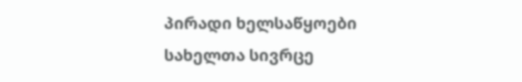პირადი ხელსაწყოები
სახელთა სივრცე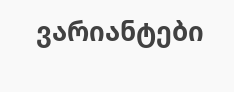ვარიანტები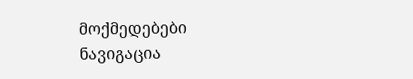მოქმედებები
ნავიგაცია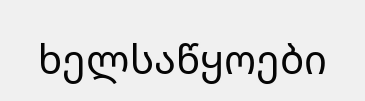ხელსაწყოები